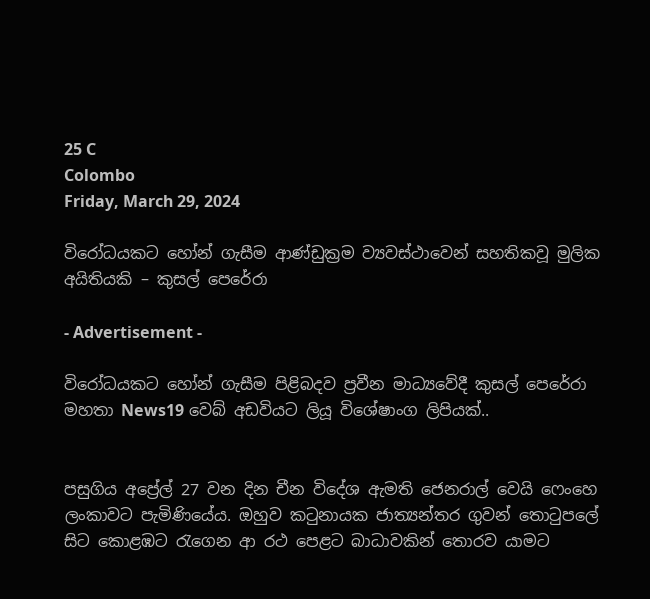25 C
Colombo
Friday, March 29, 2024

විරෝධයකට හෝන් ගැසීම ආණ්ඩුක්‍රම ව්‍යවස්ථාවෙන් සහතිකවූ මුලික අයිතියකි – කුසල් පෙරේරා

- Advertisement -

විරෝධයකට හෝන් ගැසීම පිළිබදව ප්‍රවීන මාධ්‍යවේදී කුසල් පෙරේරා මහතා News19 වෙබ් අඩවියට ලියූ විශේෂාංග ලිපියක්..


පසුගිය අප්‍රේල් 27 වන දින චීන විදේශ ඇමති ජෙනරාල් වෙයි ෆෙංහෙ ලංකාවට පැමිණියේය. ඔහුව කටුනායක ජාත්‍යන්තර ගුවන් තොටුපලේ සිට කොළඹට රැගෙන ආ රථ පෙළට බාධාවකින් තොරව යාමට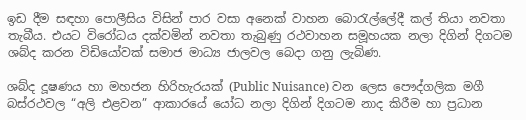ඉඩ දීම සඳහා පොලීසිය විසින් පාර වසා අනෙක් වාහන බොරැල්ලේදී කල් තියා නවතා තැබීය. එයට විරෝධය දක්වමින් නවතා තැබුණු රථවාහන සමූහයක නලා දිගින් දිගටම ශබ්ද කරන විඩියෝවක් සමාජ මාධ්‍ය ජාලවල බෙදා ගනු ලැබිණ.

ශබ්ද දූෂණය හා මහජන හිරිහැරයක් (Public Nuisance) වන ලෙස පෞද්ගලික මගී බස්රථවල “අලි එළවන” ආකාරයේ යෝධ නලා දිගින් දිගටම නාද කිරීම හා ප්‍රධාන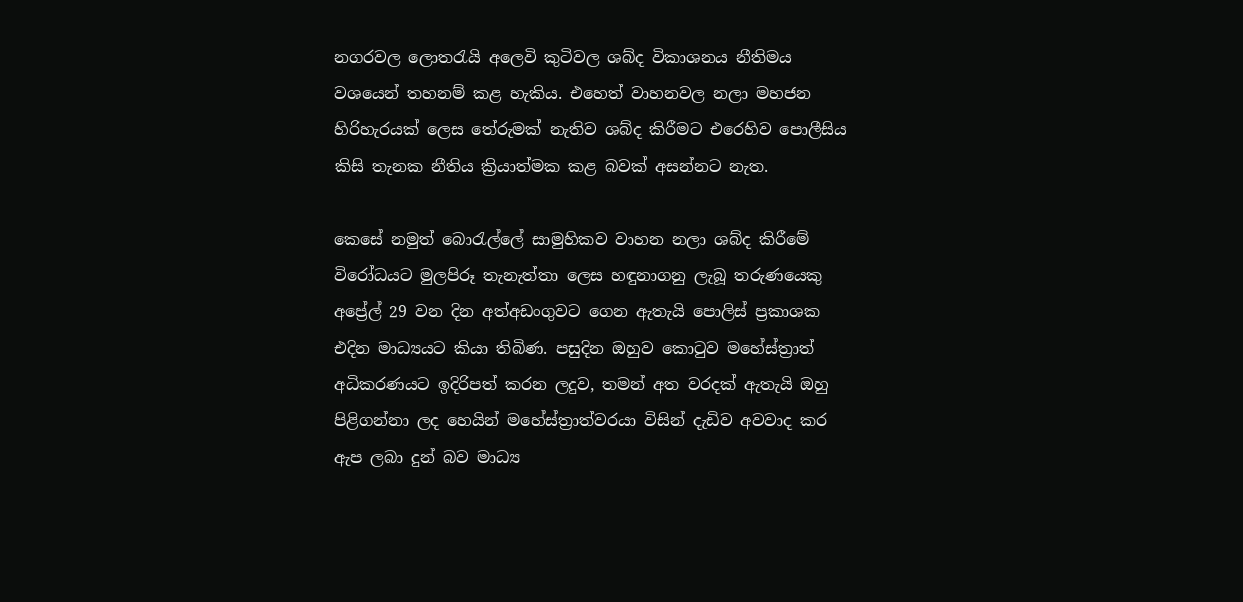නගරවල ලොතරැයි අලෙවි කුටිවල ශබ්ද විකාශනය නීතිමය වශයෙන් තහනම් කළ හැකිය. එහෙත් වාහනවල නලා මහජන හිරිහැරයක් ලෙස තේරුමක් නැතිව ශබ්ද කිරීමට එරෙහිව පොලීසිය කිසි තැනක නීතිය ක්‍රියාත්මක කළ බවක් අසන්නට නැත.

කෙසේ නමුත් බොරැල්ලේ සාමුහිකව වාහන නලා ශබ්ද කිරීමේ විරෝධයට මුලපිරූ තැනැත්තා ලෙස හඳුනාගනු ලැබූ තරුණයෙකු අප්‍රේල් 29 වන දින අත්අඩංගුවට ගෙන ඇතැයි පොලිස් ප්‍රකාශක එදින මාධ්‍යයට කියා තිබිණ. පසුදින ඔහුව කොටුව මහේස්ත්‍රාත් අධිකරණයට ඉදිරිපත් කරන ලදුව, තමන් අත වරදක් ඇතැයි ඔහු පිළිගන්නා ලද හෙයින් මහේස්ත්‍රාත්වරයා විසින් දැඩිව අවවාද කර ඇප ලබා දුන් බව මාධ්‍ය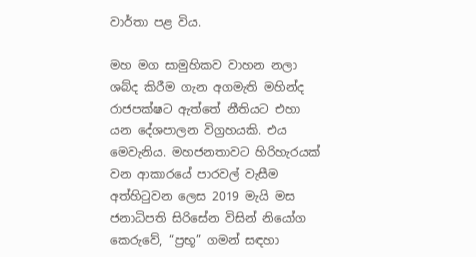වාර්තා පළ විය.

මහ මග සාමුහිකව වාහන නලා ශබ්ද කිරීම ගැන අගමැති මහින්ද රාජපක්ෂට ඇත්තේ නීතියට එහා යන දේශපාලන විග්‍රහයකි. එය මෙවැනිය. මහජනතාවට හිරිහැරයක් වන ආකාරයේ පාරවල් වැසීම අත්හිටුවන ලෙස 2019 මැයි මස ජනාධිපති සිරිසේන විසින් නියෝග කෙරුවේ, “ප්‍රභූ” ගමන් සඳහා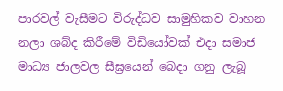පාරවල් වැසීමට විරුද්ධව සාමුහිකව වාහන නලා ශබ්ද කිරීමේ විඩියෝවක් එදා සමාජ මාධ්‍ය ජාලවල සීඝ්‍රයෙන් බෙදා ගනු ලැබූ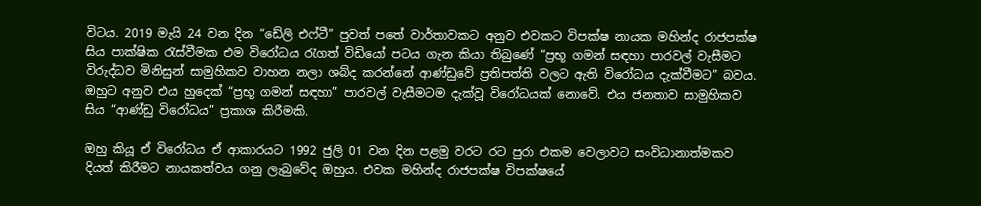විටය. 2019 මැයි 24 වන දින “ඩේලි එෆ්ටී” පුවත් පතේ වාර්තාවකට අනුව එවකට විපක්ෂ නායක මහින්ද රාජපක්ෂ සිය පාක්ෂික රැස්වීමක එම විරෝධය රැගත් විඩියෝ පටය ගැන කියා තිබුණේ “ප්‍රභූ ගමන් සඳහා පාරවල් වැසීමට විරුද්ධව මිනිසුන් සාමුහිකව වාහන නලා ශබ්ද කරන්නේ ආණ්ඩුවේ ප්‍රතිපත්ති වලට ඇති විරෝධය දැක්වීමට” බවය. ඔහුට අනුව එය හුදෙක් “ප්‍රභූ ගමන් සඳහා” පාරවල් වැසීමටම දැක්වූ විරෝධයක් නොවේ. එය ජනතාව සාමුහිකව සිය “ආණ්ඩු විරෝධය” ප්‍රකාශ කිරීමකි.

ඔහු කියූ ඒ විරෝධය ඒ ආකාරයට 1992 ජුලි 01 වන දින පළමු වරට රට පුරා එකම වෙලාවට සංවිධානාත්මකව දියත් කිරීමට නායකත්වය ගනු ලැබුවේද ඔහුය. එවක මහින්ද රාජපක්ෂ විපක්ෂයේ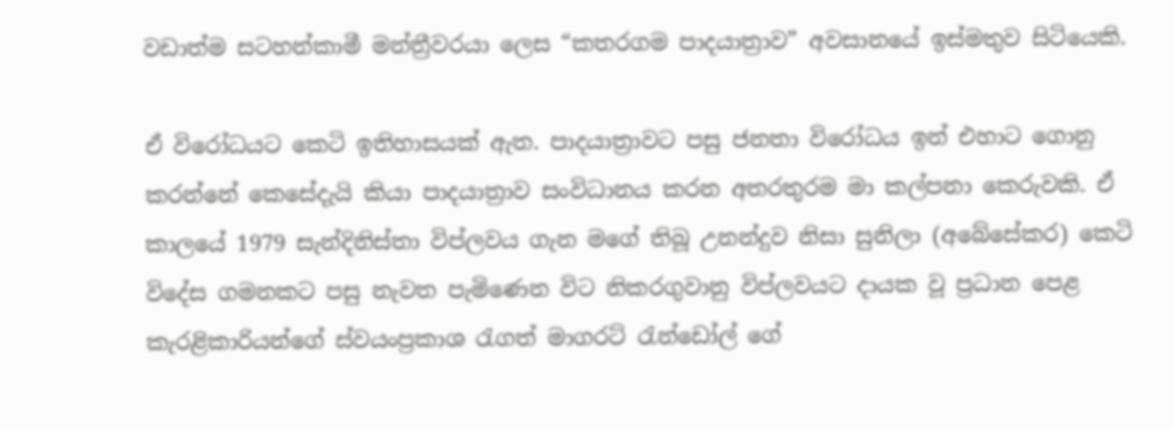වඩාත්ම සටහන්කාමී මන්ත්‍රීවරයා ලෙස “කතරගම පාදයාත්‍රාව” අවසානයේ ඉස්මතුව සිටියෙකි.

ඒ විරෝධයට කෙටි ඉතිහාසයක් ඇත. පාදයාත්‍රාවට පසු ජනතා විරෝධය ඉන් එහාට ගොනු කරන්නේ කෙසේදැයි කියා පාදයාත්‍රාව සංවිධානය කරන අතරතුරම මා කල්පනා කෙරුවකි. ඒ කාලයේ 1979 සැන්දිනිස්තා විප්ලවය ගැන මගේ තිබූ උනන්දුව නිසා සුනිලා (අබේසේකර) කෙටි විදේස ගමනකට පසු නැවත පැමිණෙන විට නිකරගුවානු විප්ලවයට දායක වූ ප්‍රධාන පෙළ කැරළිකාරියන්ගේ ස්වයංප්‍රකාශ රැගත් මාගරට් රැන්ඩෝල් ගේ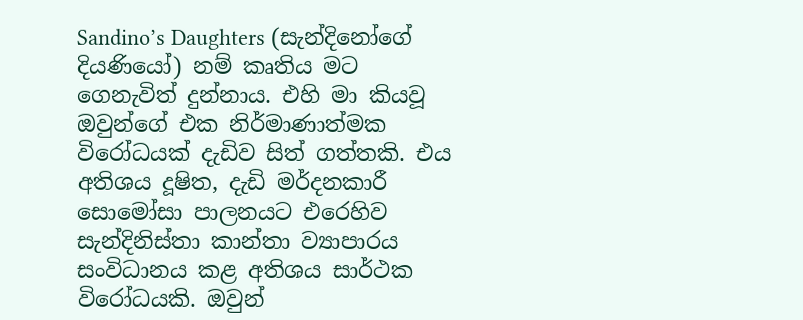Sandino’s Daughters (සැන්දිනෝගේ දියණියෝ) නම් කෘතිය මට ගෙනැවිත් දුන්නාය. එහි මා කියවූ ඔවුන්ගේ එක නිර්මාණාත්මක විරෝධයක් දැඩිව සිත් ගත්තකි. එය අතිශය දූෂිත, දැඩි මර්දනකාරී සොමෝසා පාලනයට එරෙහිව සැන්දිනිස්තා කාන්තා ව්‍යාපාරය සංවිධානය කළ අතිශය සාර්ථක විරෝධයකි. ඔවුන්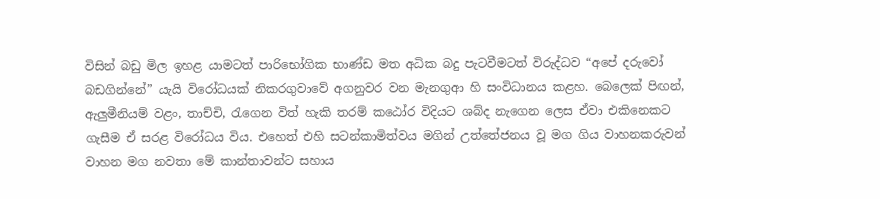විසින් බඩු මිල ඉහළ යාමටත් පාරිභෝගික භාණ්ඩ මත අධික බදු පැටවීමටත් විරුද්ධව “අපේ දරුවෝ බඩගින්නේ” යැයි විරෝධයක් නිකරගුවාවේ අගනුවර වන මැනගුආ හි සංවිධානය කළහ. බෙලෙක් පිඟන්, ඇලුමීනියම් වළං, තාච්චි, රැගෙන විත් හැකි තරම් කඨෝර විදියට ශබ්ද නැගෙන ලෙස ඒවා එකිනෙකට ගැසීම ඒ සරළ විරෝධය විය. එහෙත් එහි සටන්කාමිත්වය මගින් උත්තේජනය වූ මග ගිය වාහනකරුවන් වාහන මග නවතා මේ කාන්තාවන්ට සහාය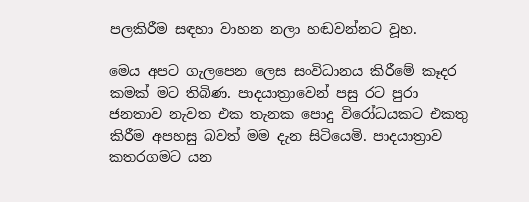පලකිරීම සඳහා වාහන නලා හඬවන්නට වූහ.

මෙය අපට ගැලපෙන ලෙස සංවිධානය කිරීමේ කෑදර කමක් මට තිබිණ. පාදයාත්‍රාවෙන් පසු රට පුරා ජනතාව නැවත එක තැනක පොදු විරෝධයකට එකතු කිරීම අපහසු බවත් මම දැන සිටියෙමි. පාදයාත්‍රාව කතරගමට යන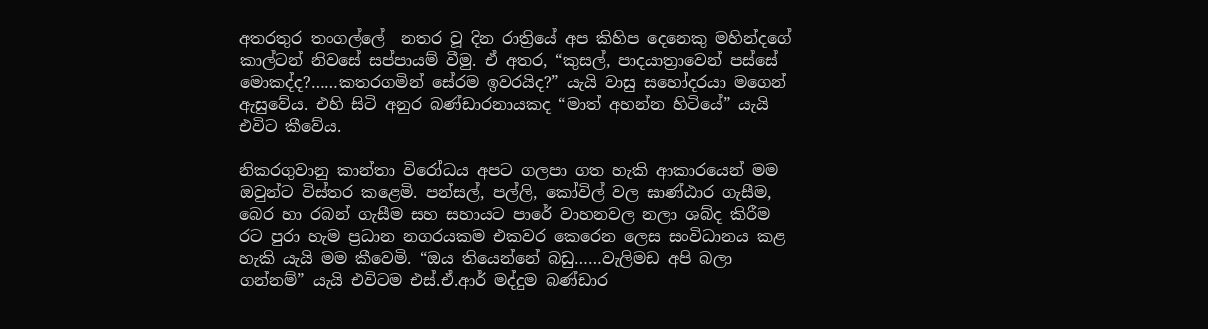අතරතුර තංගල්ලේ  නතර වූ දින රාත්‍රියේ අප කිහිප දෙනෙකු මහින්දගේ කාල්ටන් නිවසේ සප්පායම් වීමු. ඒ අතර, “කුසල්, පාදයාත්‍රාවෙන් පස්සේ මොකද්ද?……කතරගමින් සේරම ඉවරයිද?” යැයි වාසු සහෝදරයා මගෙන් ඇසුවේය. එහි සිටි අනුර බණ්ඩාරනායකද “මාත් අහන්න හිටියේ” යැයි එවිට කීවේය.

නිකරගුවානු කාන්තා විරෝධය අපට ගලපා ගත හැකි ආකාරයෙන් මම ඔවුන්ට විස්තර කළෙමි. පන්සල්, පල්ලි, කෝවිල් වල ඝාණ්ඨාර ගැසීම, බෙර හා රබන් ගැසීම සහ සහායට පාරේ වාහනවල නලා ශබ්ද කිරීම රට පුරා හැම ප්‍රධාන නගරයකම එකවර කෙරෙන ලෙස සංවිධානය කළ හැකි යැයි මම කීවෙමි. “ඔය තියෙන්නේ බඩු……වැලිමඩ අපි බලා ගන්නම්” යැයි එවිටම එස්.ඒ.ආර් මද්දුම බණ්ඩාර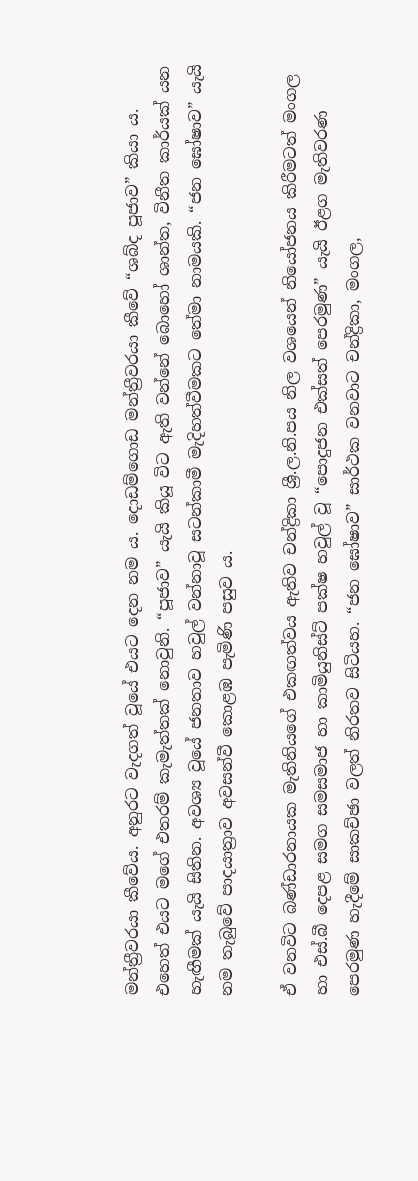මන්ත්‍රීවරයා කීවේය. අනුරට වැදගත් වූයේ එයට දෙන නම ය. දොඩම්ගොඩ මන්ත්‍රීවරයා කීවේ “ශබ්ද පූජාව” කියා ය. එහෙත් එයට මගේ එතරම් කැමැත්තක් නොවුනි. “පූජාව” යැයි කියූ විට ඇති වන්නේ බොහෝ ශාන්ත, විනීත කාර්යක් යන හැඟීමක් යැයි සිතින. අවශ්‍ය වූයේ ජනතාව හවුල් වන්නාවූ සටන්කාමී මැදිහත්වීමකට තේමා නාමයකි. “ජන ඝෝෂාව” යැයි නම තැබුවේ පාදයාත්‍රාව අවසන්වී කොළඹ පැමිණි පසුව ය.

ඒ වනවිට බණ්ඩාරනායක මැතිනියගේ එකඟත්වය ඇතිව චන්ද්‍රිකා ශ්‍රී.ල.නි.පය නිල වශයෙන් නියෝජනය කිරීමටත් මංගල හා එස්.බී දෙපළ සමග සමසමාජ හා කාමියුනිස්ට් පක්ෂ හවුල් වූ “පොදුජන එක්සත් පෙරමුණ” යැයි ඊළග මැතිවරණ පෙරමුණ හැදීමේ සාකච්ඡා වලත් නිරතව සිටියහ. “ජන ඝෝෂාව” සාර්ථක වනවාට චන්ද්‍රිකා, මංගල,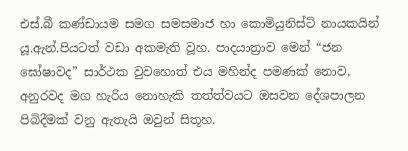එස්.බී කණ්ඩායම සමග සමසමාජ හා කොමියුනිස්ට් නායකයින් යූ.ඇන්.පියටත් වඩා අකමැති වූහ. පාදයාත්‍රාව මෙන් “ජන ඝෝෂාවද” සාර්ථක වුවහොත් එය මහින්ද පමණක් නොව, අනුරවද මග හැරිය නොහැකි තත්ත්වයට ඔසවන දේශපාලන පිබිදීමක් වනු ඇතැයි ඔවුන් සිතූහ.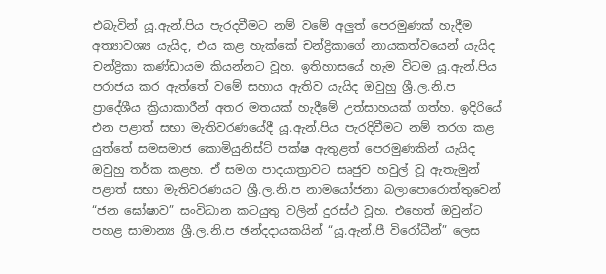එබැවින් යූ.ඇන්.පිය පැරදවීමට නම් වමේ අලුත් පෙරමුණක් හැදීම අත්‍යාවශ්‍ය යැයිද, එය කළ හැක්කේ චන්ද්‍රිකාගේ නායකත්වයෙන් යැයිද චන්ද්‍රිකා කණ්ඩායම කියන්නට වූහ. ඉතිහාසයේ හැම විටම යූ.ඇන්.පිය පරාජය කර ඇත්තේ වමේ සහාය ඇතිව යැයිද ඔවුහු ශ්‍රී.ල.නි.ප ප්‍රාදේශීය ක්‍රියාකාරීන් අතර මතයක් හැදීමේ උත්සාහයක් ගත්හ. ඉදිරියේ එන පළාත් සභා මැතිවරණයේදී යූ.ඇන්.පිය පැරදිවීමට නම් තරග කළ යුත්තේ සමසමාජ කොමියුනිස්ට් පක්ෂ ඇතුළත් පෙරමුණකින් යැයිද ඔවුහු තර්ක කළහ. ඒ සමග පාදයාත්‍රාවට සෘජුව හවුල් වූ ඇතැමුන් පළාත් සභා මැතිවරණයට ශ්‍රී.ල.නි.ප නාමයෝජනා බලාපොරොත්තුවෙන් “ජන ඝෝෂාව” සංවිධාන කටයුතු වලින් දුරස්ථ වූහ. එහෙත් ඔවුන්ට පහළ සාමාන්‍ය ශ්‍රී.ල.නි.ප ඡන්දදායකයින් “යූ.ඇන්.පී විරෝධීන්” ලෙස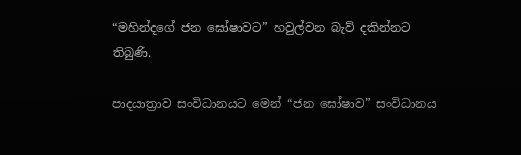“මහින්දගේ ජන ඝෝෂාවට” හවුල්වන බැව් දකින්නට තිබුණි.

පාදයාත්‍රාව සංවිධානයට මෙන් “ජන ඝෝෂාව” සංවිධානය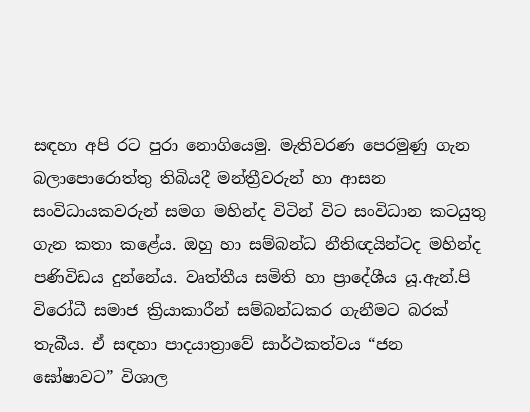සඳහා අපි රට පුරා නොගියෙමු. මැතිවරණ පෙරමුණු ගැන බලාපොරොත්තු තිබියදී මන්ත්‍රීවරුන් හා ආසන සංවිධායකවරුන් සමග මහින්ද විටින් විට සංවිධාන කටයුතු ගැන කතා කළේය. ඔහු හා සම්බන්ධ නීතිඥයින්ටද මහින්ද පණිවිඩය දුන්නේය. වෘත්තීය සමිති හා ප්‍රාදේශීය යූ.ඇන්.පි විරෝධී සමාජ ක්‍රියාකාරීන් සම්බන්ධකර ගැනීමට බරක් තැබීය. ඒ සඳහා පාදයාත්‍රාවේ සාර්ථකත්වය “ජන ඝෝෂාවට” විශාල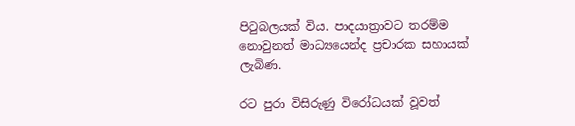පිටුබලයක් විය. පාදයාත්‍රාවට තරම්ම නොවුනත් මාධ්‍යයෙන්ද ප්‍රචාරක සහායක් ලැබිණ.

රට පුරා විසිරුණු විරෝධයක් වූවත්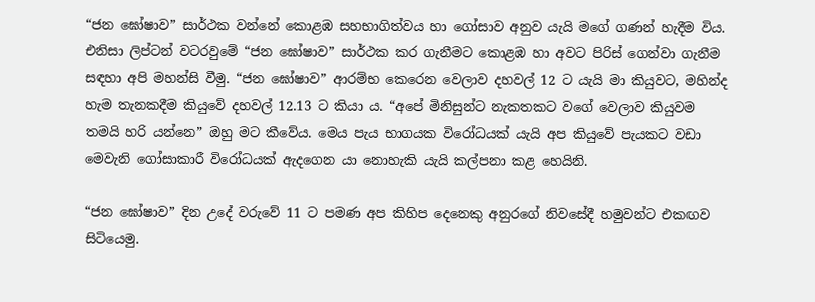“ජන ඝෝෂාව” සාර්ථක වන්නේ කොළඹ සහභාගිත්වය හා ගෝසාව අනුව යැයි මගේ ගණන් හැදීම විය. එනිසා ලිප්ටන් වටරවුමේ “ජන ඝෝෂාව” සාර්ථක කර ගැනීමට කොළඹ හා අවට පිරිස් ගෙන්වා ගැනීම සඳහා අපි මහන්සි වීමු. “ජන ඝෝෂාව” ආරම්භ කෙරෙන වෙලාව දහවල් 12 ට යැයි මා කියුවට, මහින්ද හැම තැනකදීම කියුවේ දහවල් 12.13 ට කියා ය. “අපේ මිනිසුන්ට නැකතකට වගේ වෙලාව කියුවම තමයි හරි යන්නෙ” ඔහු මට කීවේය. මෙය පැය භාගයක විරෝධයක් යැයි අප කියුවේ පැයකට වඩා මෙවැනි ගෝසාකාරී විරෝධයක් ඇදගෙන යා නොහැකි යැයි කල්පනා කළ හෙයිනි.

“ජන ඝෝෂාව” දින උදේ වරුවේ 11 ට පමණ අප කිහිප දෙනෙකු අනුරගේ නිවසේදී හමුවන්ට එකඟව සිටියෙමු.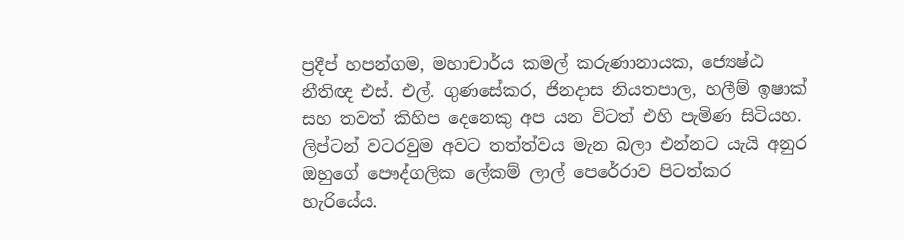ප්‍රදීප් හපන්ගම, මහාචාර්ය කමල් කරුණානායක, ජ්‍යෙෂ්ඨ නීතිඥ එස්. එල්. ගුණසේකර, ජිනදාස නියතපාල, හලීම් ඉෂාක් සහ තවත් කිහිප දෙනෙකු අප යන විටත් එහි පැමිණ සිටියහ. ලිප්ටන් වටරවුම අවට තත්ත්වය මැන බලා එන්නට යැයි අනුර ඔහුගේ පෞද්ගලික ලේකම් ලාල් පෙරේරාව පිටත්කර හැරියේය.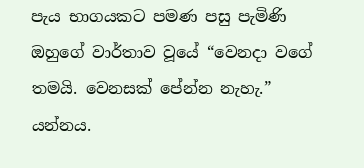පැය භාගයකට පමණ පසු පැමිණි ඔහුගේ වාර්තාව වූයේ “වෙනදා වගේ තමයි. වෙනසක් පේන්න නැහැ.” යන්නය.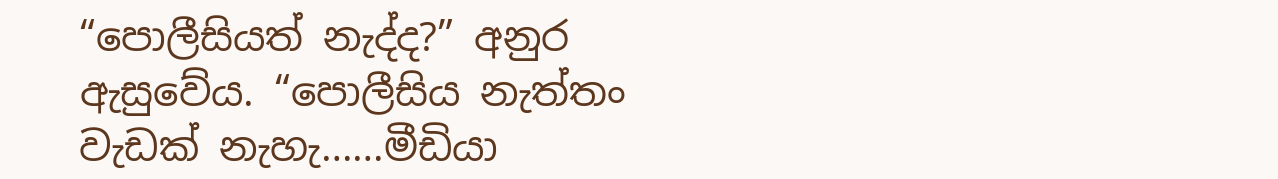“පොලීසියත් නැද්ද?” අනුර  ඇසුවේය. “පොලීසිය නැත්තං වැඩක් නැහැ……මීඩියා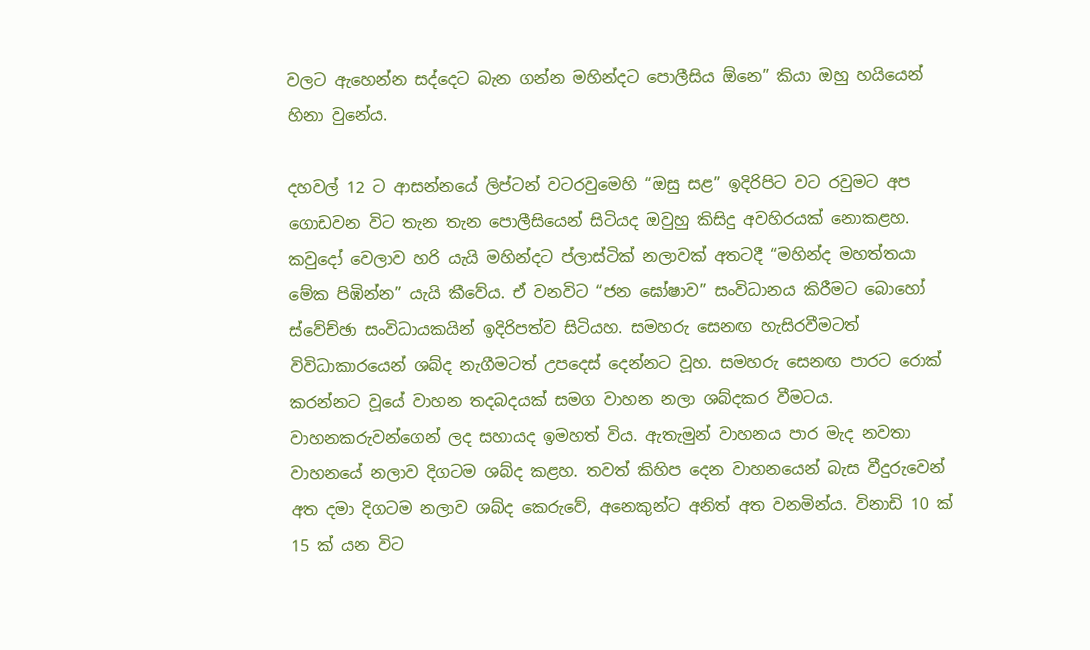වලට ඇහෙන්න සද්දෙට බැන ගන්න මහින්දට පොලීසිය ඕනෙ” කියා ඔහු හයියෙන් හිනා වුනේය.

දහවල් 12 ට ආසන්නයේ ලිප්ටන් වටරවුමෙහි “ඔසු සළ” ඉදිරිපිට වට රවුමට අප ගොඩවන විට තැන තැන පොලීසියෙන් සිටියද ඔවුහු කිසිදු අවහිරයක් නොකළහ. කවුදෝ වෙලාව හරි යැයි මහින්දට ප්ලාස්ටික් නලාවක් අතටදී “මහින්ද මහත්තයා මේක පිඹින්න” යැයි කීවේය. ඒ වනවිට “ජන ඝෝෂාව” සංවිධානය කිරීමට බොහෝ ස්වේච්ඡා සංවිධායකයින් ඉදිරිපත්ව සිටියහ. සමහරු සෙනඟ හැසිරවීමටත් විවිධාකාරයෙන් ශබ්ද නැගීමටත් උපදෙස් දෙන්නට වූහ. සමහරු සෙනඟ පාරට රොක් කරන්නට වූයේ වාහන තදබදයක් සමග වාහන නලා ශබ්දකර වීමටය. වාහනකරුවන්ගෙන් ලද සහායද ඉමහත් විය. ඇතැමුන් වාහනය පාර මැද නවතා වාහනයේ නලාව දිගටම ශබ්ද කළහ. තවත් කිහිප දෙන වාහනයෙන් බැස වීදුරුවෙන් අත දමා දිගටම නලාව ශබ්ද කෙරුවේ, අනෙකුන්ට අනිත් අත වනමින්ය. විනාඩි 10 ක් 15 ක් යන විට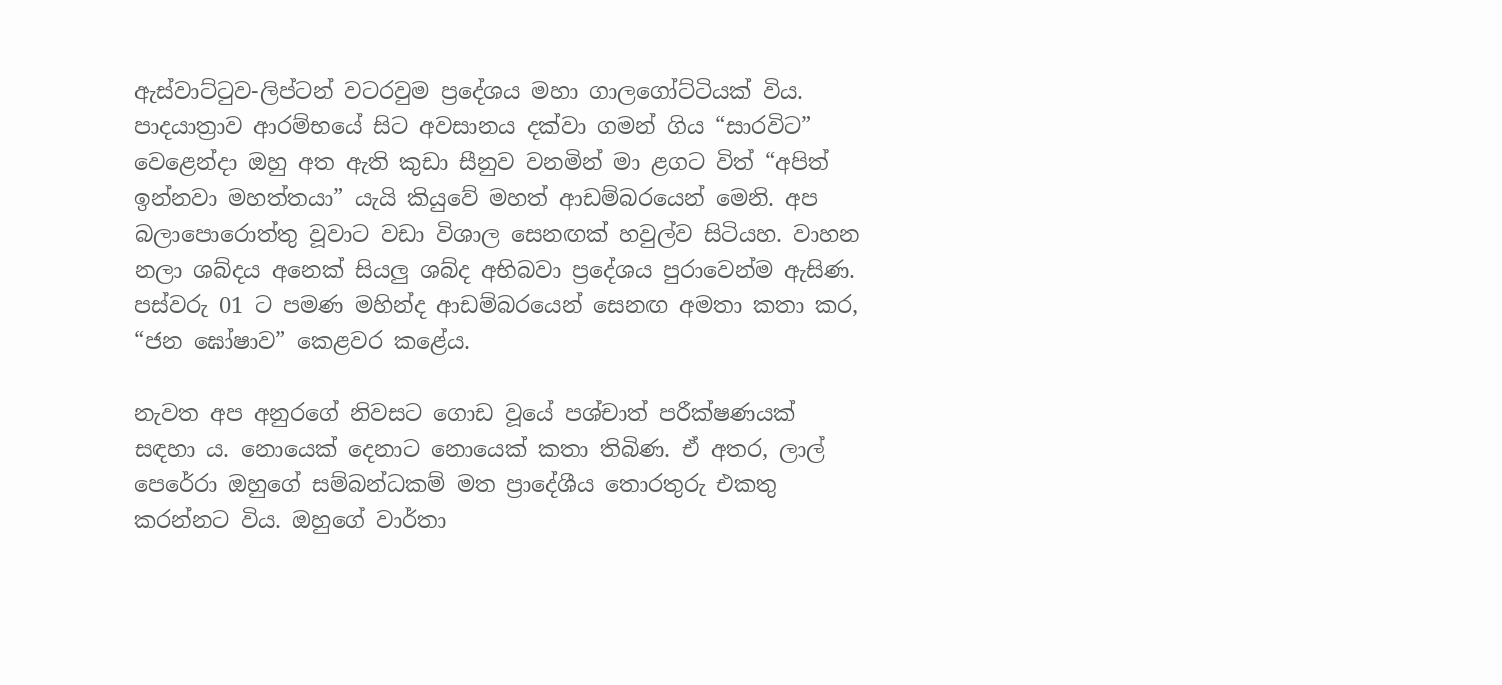ඇස්වාට්ටුව-ලිප්ටන් වටරවුම ප්‍රදේශය මහා ගාලගෝට්ටියක් විය. පාදයාත්‍රාව ආරම්භයේ සිට අවසානය දක්වා ගමන් ගිය “සාරවිට” වෙළෙන්දා ඔහු අත ඇති කුඩා සීනුව වනමින් මා ළගට විත් “අපිත් ඉන්නවා මහත්තයා” යැයි කියුවේ මහත් ආඩම්බරයෙන් මෙනි. අප බලාපොරොත්තු වූවාට වඩා විශාල සෙනඟක් හවුල්ව සිටියහ. වාහන නලා ශබ්දය අනෙක් සියලු ශබ්ද අභිබවා ප්‍රදේශය පුරාවෙන්ම ඇසිණ. පස්වරු 01 ට පමණ මහින්ද ආඩම්බරයෙන් සෙනඟ අමතා කතා කර, “ජන ඝෝෂාව” කෙළවර කළේය.

නැවත අප අනුරගේ නිවසට ගොඩ වූයේ පශ්චාත් පරීක්ෂණයක් සඳහා ය. නොයෙක් දෙනාට නොයෙක් කතා තිබිණ. ඒ අතර, ලාල් පෙරේරා ඔහුගේ සම්බන්ධකම් මත ප්‍රාදේශීය තොරතුරු එකතු කරන්නට විය. ඔහුගේ වාර්තා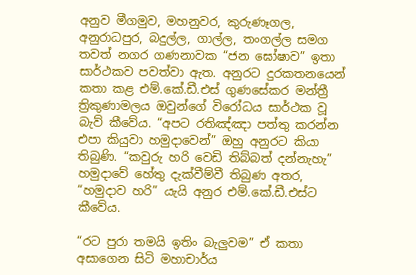අනුව මීගමුව, මහනුවර, කුරුණෑගල, අනුරාධපුර, බදුල්ල, ගාල්ල, තංගල්ල සමග තවත් නගර ගණනාවක “ජන ඝෝෂාව” ඉතා සාර්ථකව පවත්වා ඇත. අනුරට දුරකතනයෙන් කතා කළ එම්.කේ.ඩී.එස් ගුණසේකර මන්ත්‍රී ත්‍රිකුණාමලය ඔවුන්ගේ විරෝධය සාර්ථක වූ බැව් කීවේය. “අපට රතිඤ්ඤා පත්තු කරන්න එපා කියුවා හමුදාවෙන්” ඔහු අනුරට කියා තිබුණි. “කවුරු හරි වෙඩි තිබ්බත් දන්නැහැ” හමුදාවේ හේතු දැක්වීම්වී තිබුණ අතර, “හමුදාව හරි” යැයි අනුර එම්.කේ.ඩී.එස්ට කීවේය.

“රට පුරා තමයි ඉතිං බැලුවම” ඒ කතා අසාගෙන සිටි මහාචාර්ය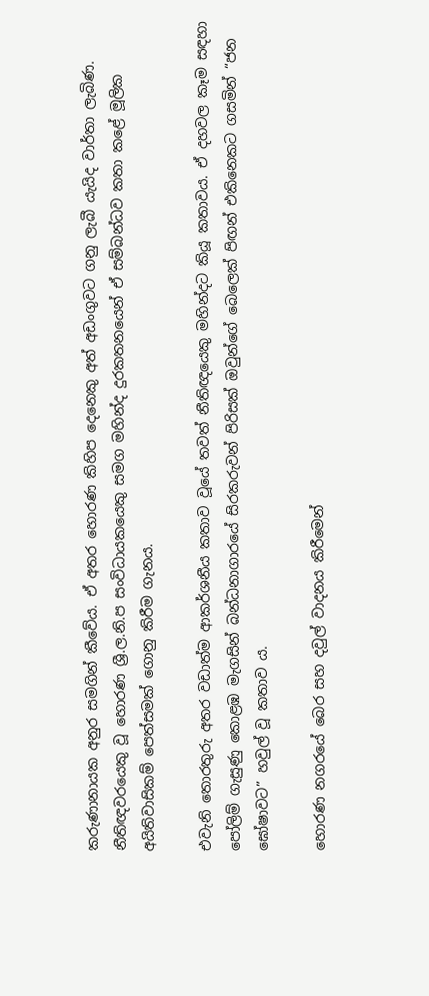කරුණානායක අනුර සමගින් කීවේය. ඒ අතර හොරණ කිහිප දෙනෙකු අත් අඩංගුවට ගනු ලැබී යැයිද වාර්තා ලැබිණ. නීතිඥවරයෙකු වූ හොරණ ශ්‍රී.ල.නි.ප සංවිධායකයෙකු සමග මහින්ද දුරකතනයෙන් ඒ සම්බන්ධව කතා කළේ මූලික අයිතිවාසිකම් පෙත්සමක් ගොනු කිරීම ගැනය.

එවැනි තොරතුරු අතර වඩාත්ම ආකර්ශනීය කතාව වූයේ තවත් නීතිඥයෙකු මහින්දට කියූ කතාවය. ඒ දහවල කෑම සඳහා පෝලිම් ගැසුණු කොළඹ මැගසින් බන්ධනාගාරයේ සිරකරුවන් පිරිසක් ඔවුන්ගේ බෙලෙක් පිඟන් එකිනෙකට ගසමින් “ජන ඝෝෂාවට” හවුල් වූ කතාව ය.

හොරණ නගරයේ බෙර සහ දවුල් වාදනය කිරීමෙන්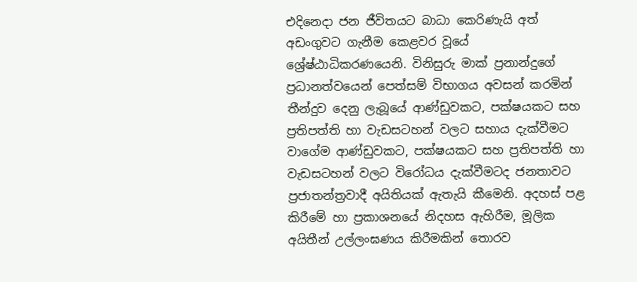එදිනෙදා ජන ජීවිතයට බාධා කෙරිණැයි අත් අඩංගුවට ගැනීම කෙළවර වූයේ ශ්‍රේෂ්ඨාධිකරණයෙනි. විනිසුරු මාක් ප්‍රනාන්දුගේ ප්‍රධානත්වයෙන් පෙත්සම් විභාගය අවසන් කරමින් තීන්දුව දෙනු ලැබූයේ ආණ්ඩුවකට, පක්ෂයකට සහ ප්‍රතිපත්ති හා වැඩසටහන් වලට සහාය දැක්වීමට වාගේම ආණ්ඩුවකට, පක්ෂයකට සහ ප්‍රතිපත්ති හා වැඩසටහන් වලට විරෝධය දැක්වීමටද ජනතාවට ප්‍රජාතන්ත්‍රවාදී අයිතියක් ඇතැයි කීමෙනි. අදහස් පළ කිරීමේ හා ප්‍රකාශනයේ නිදහස ඇහිරීම, මූලික අයිතීන් උල්ලංඝණය කිරීමකින් තොරව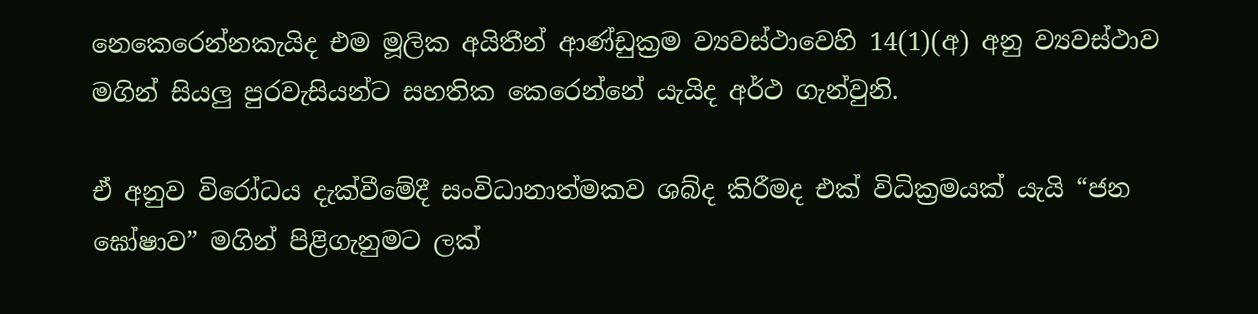නෙකෙරෙන්නකැයිද එම මූලික අයිතීන් ආණ්ඩුක්‍රම ව්‍යවස්ථාවෙහි 14(1)(අ) අනු ව්‍යවස්ථාව මගින් සියලු පුරවැසියන්ට සහතික කෙරෙන්නේ යැයිද අර්ථ ගැන්වුනි.

ඒ අනුව විරෝධය දැක්වීමේදී සංවිධානාත්මකව ශබ්ද කිරීමද එක් විධික්‍රමයක් යැයි “ජන ඝෝෂාව” මගින් පිළිගැනුමට ලක්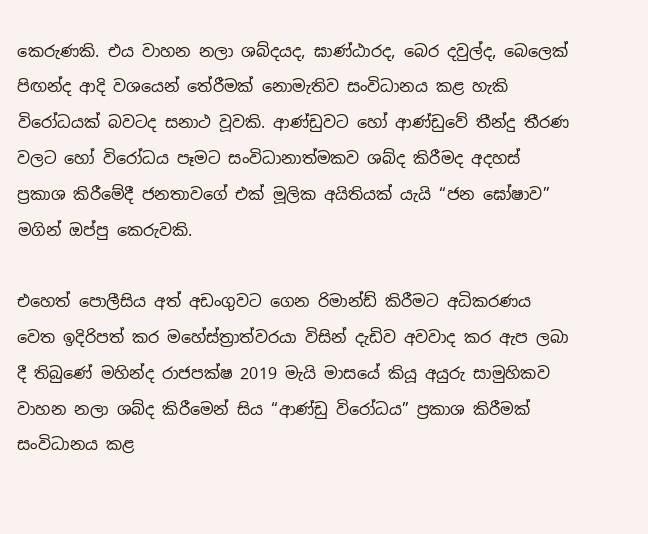කෙරුණකි. එය වාහන නලා ශබ්දයද, ඝාණ්ඨාරද, බෙර දවුල්ද, බෙලෙක් පිඟන්ද ආදි වශයෙන් තේරීමක් නොමැතිව සංවිධානය කළ හැකි විරෝධයක් බවටද සනාථ වූවකි. ආණ්ඩුවට හෝ ආණ්ඩුවේ තීන්දු තීරණ වලට හෝ විරෝධය පෑමට සංවිධානාත්මකව ශබ්ද කිරීමද අදහස් ප්‍රකාශ කිරීමේදී ජනතාවගේ එක් මූලික අයිතියක් යැයි “ජන ඝෝෂාව” මගින් ඔප්පු කෙරුවකි.

එහෙත් පොලීසිය අත් අඩංගුවට ගෙන රිමාන්ඩ් කිරීමට අධිකරණය වෙත ඉදිරිපත් කර මහේස්ත්‍රාත්වරයා විසින් දැඩිව අවවාද කර ඇප ලබා දී තිබුණේ මහින්ද රාජපක්ෂ 2019 මැයි මාසයේ කියූ අයුරු සාමුහිකව වාහන නලා ශබ්ද කිරීමෙන් සිය “ආණ්ඩු විරෝධය” ප්‍රකාශ කිරීමක් සංවිධානය කළ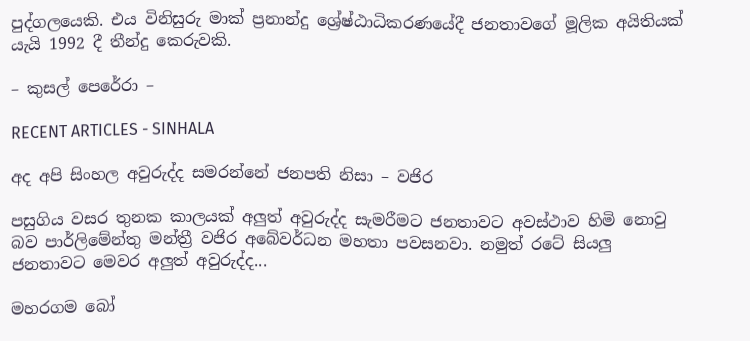පුද්ගලයෙකි. එය විනිසුරු මාක් ප්‍රනාන්දු ශ්‍රේෂ්ඨාධිකරණයේදී ජනතාවගේ මූලික අයිතියක් යැයි 1992 දී තීන්දු කෙරුවකි.

– කුසල් පෙරේරා –

RECENT ARTICLES - SINHALA

අද අපි සිංහල අවුරුද්ද සමරන්නේ ජනපති නිසා – වජිර

පසුගිය වසර තුනක කාලයක් අලුත් අවුරුද්ද සැමරීමට ජනතාවට අවස්ථාව හිමි නොවු බව පාර්ලිමේන්තු මන්ත්‍රී වජිර අබේවර්ධන මහතා පවසනවා. නමුත් රටේ සියලු ජනතාවට මෙවර අලුත් අවුරුද්ද...

මහරගම බෝ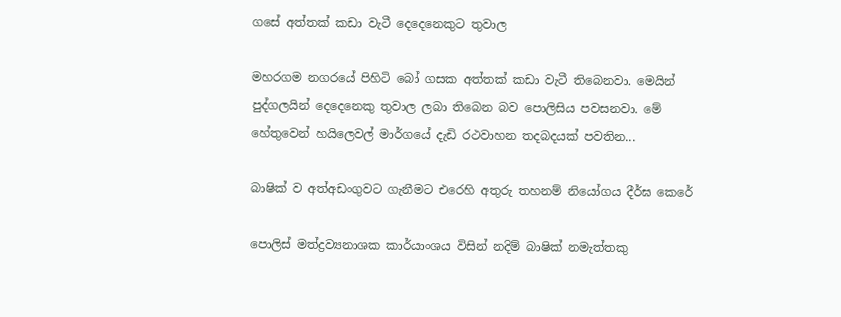ගසේ අත්තක් කඩා වැටී දෙදෙනෙකුට තුවාල

මහරගම නගරයේ පිහිටි බෝ ගසක අත්තක් කඩා වැටී තිබෙනවා. මෙයින් පුද්ගලයින් දෙදෙනෙකු තුවාල ලබා තිබෙන බව පොලිසිය පවසනවා. මේ හේතුවෙන් හයිලෙවල් මාර්ගයේ දැඩි රථවාහන තදබදයක් පවතින...

බාෂික් ව අත්අඩංගුවට ගැනීමට එරෙහි අතුරු තහනම් නියෝගය දීර්ඝ කෙරේ

පොලිස් මත්ද්‍රව්‍යනාශක කාර්යාංශය විසින් නදිම් බාෂික් නමැත්තකු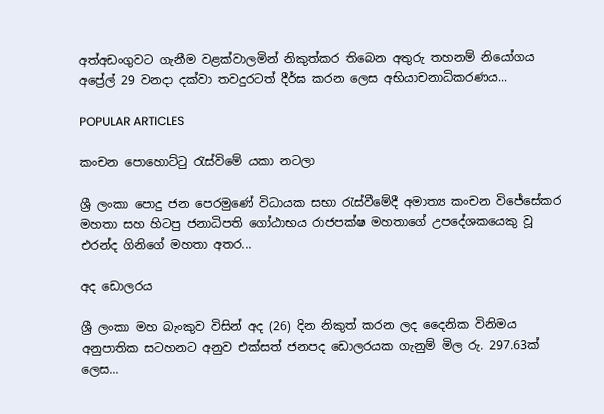අත්අඩංගුවට ගැනීම වළක්වාලමින් නිකුත්කර තිබෙන අතුරු තහනම් නියෝගය අප්‍රේල් 29 වනදා දක්වා තවදුරටත් දීර්ඝ කරන ලෙස අභියාචනාධිකරණය...

POPULAR ARTICLES

කංචන පොහොට්ටු රැස්විමේ යකා නටලා

ශ්‍රී ලංකා පොදු ජන පෙරමුණේ විධායක සභා රැස්වීමේදී අමාත්‍ය කංචන විජේසේකර මහතා සහ හිටපු ජනාධිපති ගෝඨාභය රාජපක්ෂ මහතාගේ උපදේශකයෙකු වූ එරන්ද ගිනිගේ මහතා අතර...

අද ඩොලරය

ශ්‍රී ලංකා මහ බැංකුව විසින් අද (26) දින නිකුත් කරන ලද දෛනික විනිමය අනුපාතික සටහනට අනුව එක්සත් ජනපද ඩොලරයක ගැනුම් මිල රු. 297.63ක් ලෙස...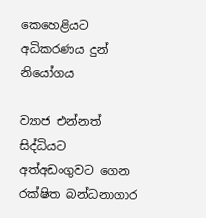කෙහෙළියට අධිකරණය දුන් නියෝගය

ව්‍යාජ එන්නත් සිද්ධියට අත්අඩංගුවට ගෙන රක්ෂිත බන්ධනාගාර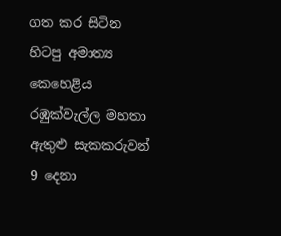ගත කර සිටින හිටපු අමාත්‍ය කෙහෙළිය රඹුක්වැල්ල මහතා ඇතුළු සැකකරුවන් 9 දෙනා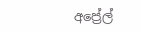අප්‍රේල්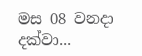මස 08 වනදා දක්වා...